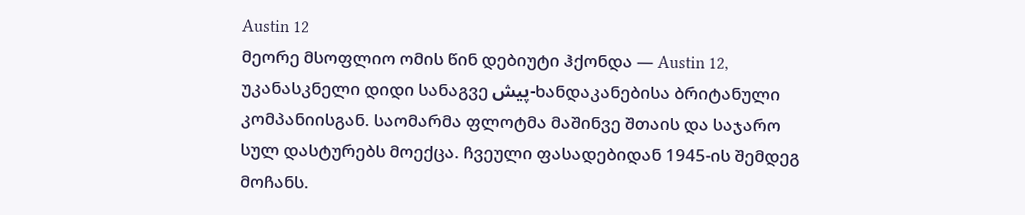Austin 12
მეორე მსოფლიო ომის წინ დებიუტი ჰქონდა — Austin 12, უკანასკნელი დიდი სანაგვე پیش-ხანდაკანებისა ბრიტანული კომპანიისგან. საომარმა ფლოტმა მაშინვე შთაის და საჯარო სულ დასტურებს მოექცა. ჩვეული ფასადებიდან 1945-ის შემდეგ მოჩანს.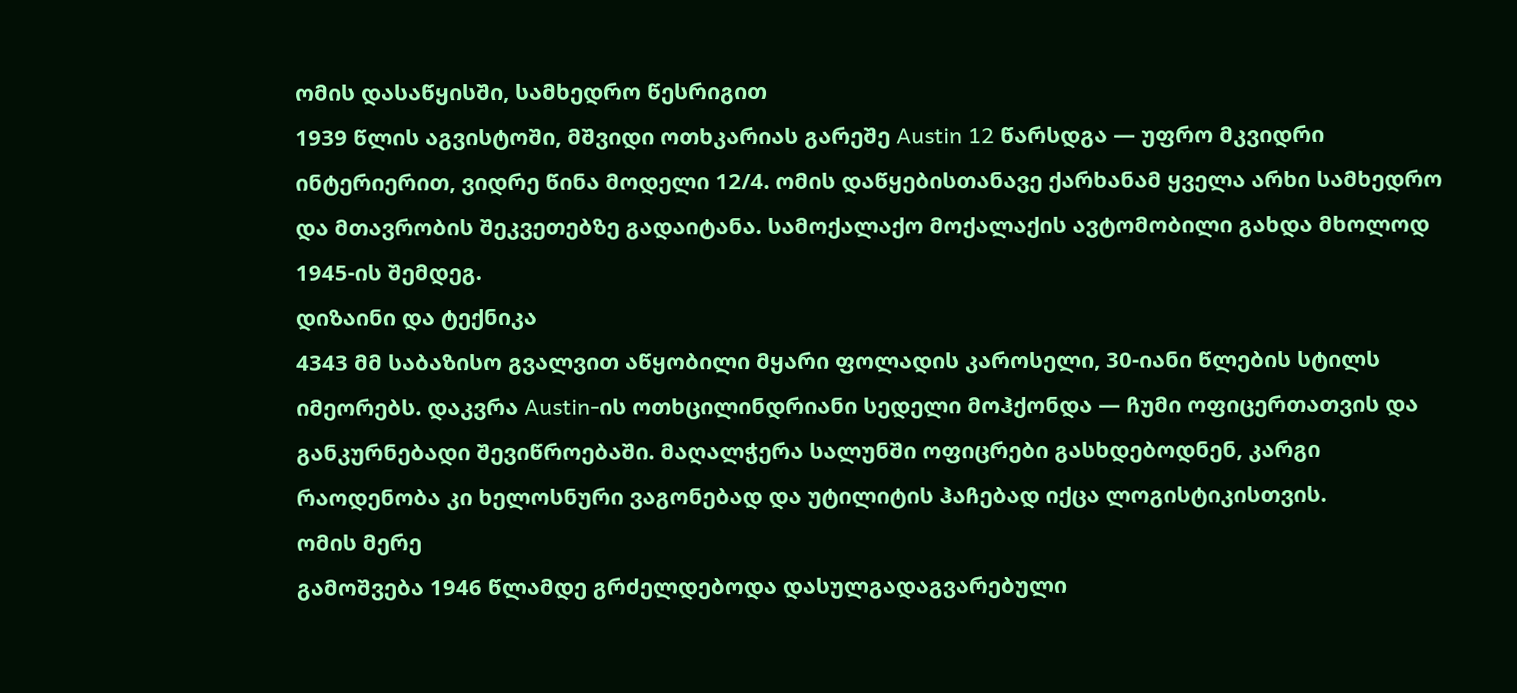ომის დასაწყისში, სამხედრო წესრიგით
1939 წლის აგვისტოში, მშვიდი ოთხკარიას გარეშე Austin 12 წარსდგა — უფრო მკვიდრი ინტერიერით, ვიდრე წინა მოდელი 12/4. ომის დაწყებისთანავე ქარხანამ ყველა არხი სამხედრო და მთავრობის შეკვეთებზე გადაიტანა. სამოქალაქო მოქალაქის ავტომობილი გახდა მხოლოდ 1945-ის შემდეგ.
დიზაინი და ტექნიკა
4343 მმ საბაზისო გვალვით აწყობილი მყარი ფოლადის კაროსელი, 30-იანი წლების სტილს იმეორებს. დაკვრა Austin-ის ოთხცილინდრიანი სედელი მოჰქონდა — ჩუმი ოფიცერთათვის და განკურნებადი შევიწროებაში. მაღალჭერა სალუნში ოფიცრები გასხდებოდნენ, კარგი რაოდენობა კი ხელოსნური ვაგონებად და უტილიტის ჰაჩებად იქცა ლოგისტიკისთვის.
ომის მერე
გამოშვება 1946 წლამდე გრძელდებოდა დასულგადაგვარებული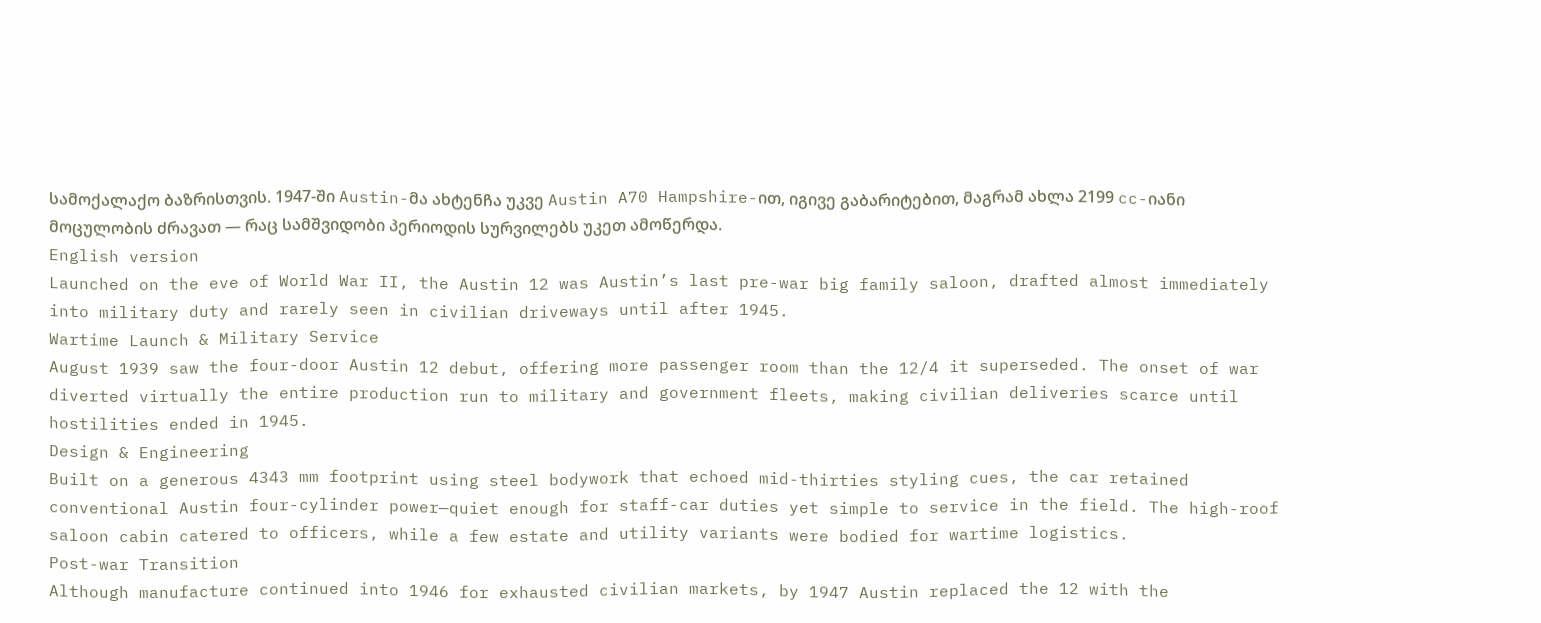სამოქალაქო ბაზრისთვის. 1947-ში Austin-მა ახტენჩა უკვე Austin A70 Hampshire-ით, იგივე გაბარიტებით, მაგრამ ახლა 2199 cc-იანი მოცულობის ძრავათ — რაც სამშვიდობი პერიოდის სურვილებს უკეთ ამოწერდა.
English version
Launched on the eve of World War II, the Austin 12 was Austin’s last pre-war big family saloon, drafted almost immediately into military duty and rarely seen in civilian driveways until after 1945.
Wartime Launch & Military Service
August 1939 saw the four-door Austin 12 debut, offering more passenger room than the 12/4 it superseded. The onset of war diverted virtually the entire production run to military and government fleets, making civilian deliveries scarce until hostilities ended in 1945.
Design & Engineering
Built on a generous 4343 mm footprint using steel bodywork that echoed mid-thirties styling cues, the car retained conventional Austin four-cylinder power—quiet enough for staff-car duties yet simple to service in the field. The high-roof saloon cabin catered to officers, while a few estate and utility variants were bodied for wartime logistics.
Post-war Transition
Although manufacture continued into 1946 for exhausted civilian markets, by 1947 Austin replaced the 12 with the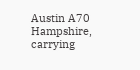Austin A70 Hampshire, carrying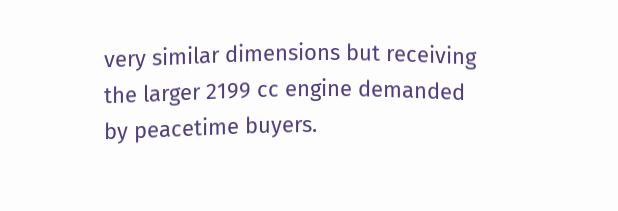very similar dimensions but receiving the larger 2199 cc engine demanded by peacetime buyers.